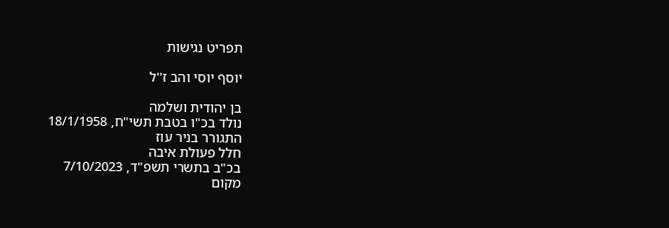תפריט נגישות

יוסף יוסי והב ז''ל

בן יהודית ושלמה
נולד בכ"ו בטבת תשי"ח, 18/1/1958
התגורר בניר עוז
חלל פעולת איבה
בכ"ב בתשרי תשפ"ד, 7/10/2023
מקום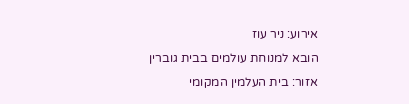אירוע: ניר עוז
הובא למנוחת עולמים בבית גוברין
אזור: בית העלמין המקומי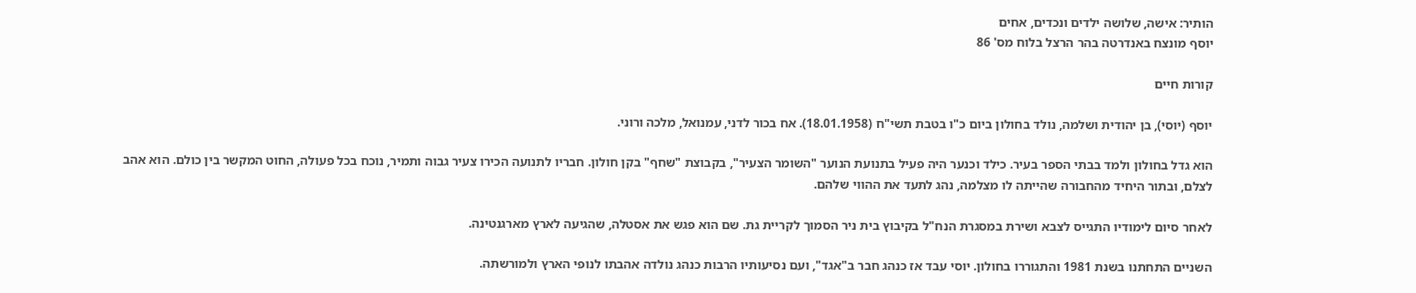הותיר: אישה, שלושה ילדים ונכדים, אחים
יוסף מונצח באנדרטה בהר הרצל בלוח מס' 86

קורות חיים

יוסף (יוסי), בן יהודית ושלמה, נולד בחולון ביום כ"ו בטבת תשי"ח (18.01.1958). אח בכור לדני, עמנואל, מלכה ורוני.

הוא גדל בחולון ולמד בבתי הספר בעיר. כילד וכנער היה פעיל בתנועת הנוער "השומר הצעיר", בקבוצת "שחף" בקן חולון. חבריו לתנועה הכירו צעיר גבוה ותמיר, נוכח בכל פעולה, החוט המקשר בין כולם. הוא אהב לצלם, ובתור היחיד מהחבורה שהייתה לו מצלמה, נהג לתעד את ההווי שלהם.

לאחר סיום לימודיו התגייס לצבא ושירת במסגרת הנח"ל בקיבוץ בית ניר הסמוך לקריית גת. שם הוא פגש את אסטלה, שהגיעה לארץ מארגנטינה.

השניים התחתנו בשנת 1981 והתגוררו בחולון. יוסי עבד אז כנהג חבר ב"אגד", ועם נסיעותיו הרבות כנהג נולדה אהבתו לנופי הארץ ולמורשתה.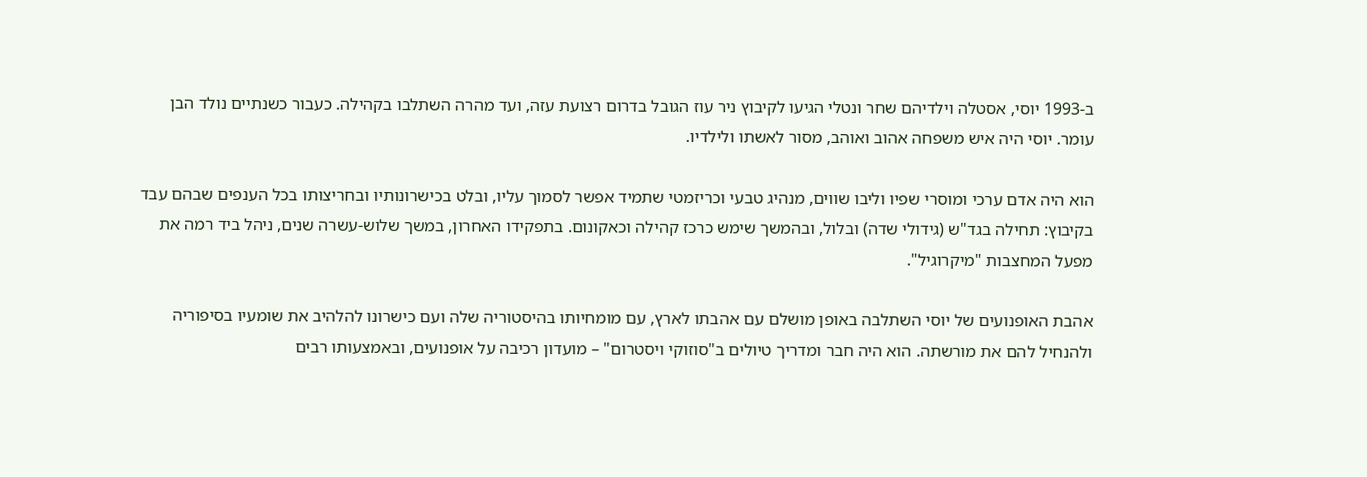ב-1993 יוסי, אסטלה וילדיהם שחר ונטלי הגיעו לקיבוץ ניר עוז הגובל בדרום רצועת עזה, ועד מהרה השתלבו בקהילה. כעבור כשנתיים נולד הבן עומר. יוסי היה איש משפחה אהוב ואוהב, מסור לאשתו ולילדיו.

הוא היה אדם ערכי ומוסרי שפיו וליבו שווים, מנהיג טבעי וכריזמטי שתמיד אפשר לסמוך עליו, ובלט בכישרונותיו ובחריצותו בכל הענפים שבהם עבד בקיבוץ: תחילה בגד"ש (גידולי שדה) ובלול, ובהמשך שימש כרכז קהילה וכאקונום. בתפקידו האחרון, במשך שלוש-עשרה שנים, ניהל ביד רמה את מפעל המחצבות "מיקרוגיל".

אהבת האופנועים של יוסי השתלבה באופן מושלם עם אהבתו לארץ, עם מומחיותו בהיסטוריה שלה ועם כישרונו להלהיב את שומעיו בסיפוריה ולהנחיל להם את מורשתה. הוא היה חבר ומדריך טיולים ב"סוזוקי ויסטרום" – מועדון רכיבה על אופנועים, ובאמצעותו רבים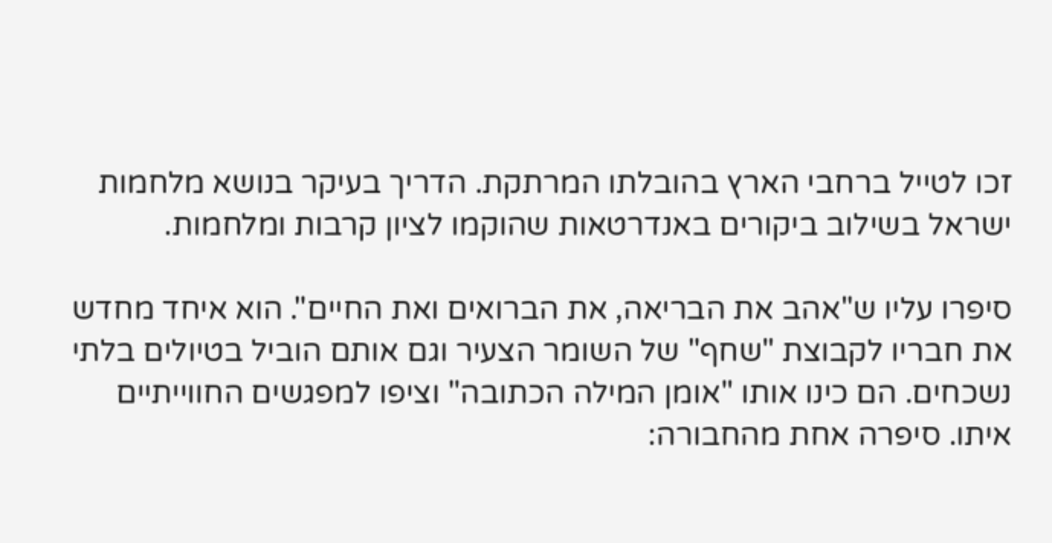זכו לטייל ברחבי הארץ בהובלתו המרתקת. הדריך בעיקר בנושא מלחמות ישראל בשילוב ביקורים באנדרטאות שהוקמו לציון קרבות ומלחמות.

סיפרו עליו ש"אהב את הבריאה, את הברואים ואת החיים". הוא איחד מחדש את חבריו לקבוצת "שחף" של השומר הצעיר וגם אותם הוביל בטיולים בלתי נשכחים. הם כינו אותו "אומן המילה הכתובה" וציפו למפגשים החווייתיים איתו. סיפרה אחת מהחבורה: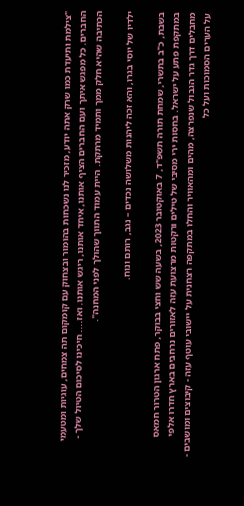"צילמת ותיעדת כמו שרק אתה יודע, מזכיר לנו נשכחות בהומור ובצחוק עם קומקום תה צמחים, עוגיות ומטעמי החברים. כל מפגש איתך ועם החברים הציף אותנו, איחד אותנו, ריגש אותנו. ואז.... חיכינו לסיכום הטיול שלך - הכתיבה שהיא חלק ממך ותמיד מרתקת. היית עמוד התווך שהולך לפני המחנה".

ילדיו של יוסי בגרו, והא זכה ליהנות משלושה נכדים – נגב, רותם ונוח.

בשבת, כ"ב בתשרי, שמחת תורה תשפ"ד, 7 באוקטובר 2023, בשעה שש וחצי בבוקר, פתח ארגון הטרור חמאס במתקפת פתע על ישראל. בחסות ירי מסיבי של טילים ורקטות מרצועת עזה לאזורים נרחבים בארץ חדרו אלפי מחבלים דרך גדר הגבול שנפרצה, מהים ומהאוויר והחלו במתקפה רצחנית על יישובי עוטף עזה - קיבוצים ומושבים - על הערים הסמוכות ועל כל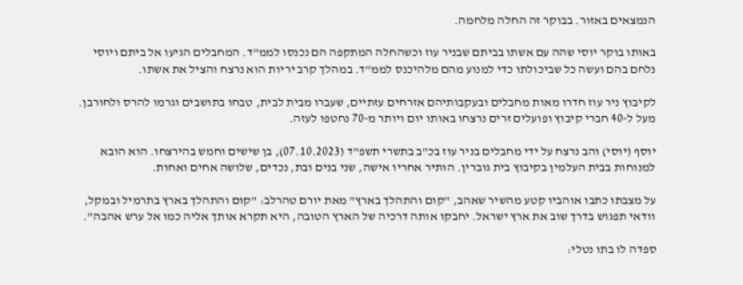הנמצאים באזור. בבוקר זה החלה מלחמה.

באותו בוקר יוסי שהה עם אשתו בביתם שבניר עוז וכשהחלה המתקפה הם נכנסו לממ"ד. המחבלים הגיעו אל ביתם ויוסי נלחם בהם ועשה כל שביכולתו כדי למנוע מהם מלהיכנס לממ"ד. במהלך קרב יריות הוא נרצח והציל את אשתו.

לקיבוץ ניר עוז חדרו מאות מחבלים ובעקבותיהם אזרחים עזתיים, שעברו מבית לבית, טבחו בתושבים וגרמו להרס ולחורבן. מעל ל-40 חברי קיבוץ ופועלים זרים נרצחו באותו יום ויותר מ-70 נחטפו לעזה.

יוסף (יוסי) והב נרצח על ידי מחבלים בניר עוז בכ"ב בתשרי תשפ"ד (07.10.2023), בן שישים וחמש בהירצחו. הוא הובא למנוחות בבית העלמין בקיבוץ בית גוברין. הותיר אחריו אישה, שני בנים ובת, נכדים, שלושה אחים ואחות.

על מצבתו כתבו אוהביו קטע מהשיר שאהב, "קום והתהלך בארץ" מאת יורם טהרלב: "קום והתהלך בארץ בתרמיל ובמקל, וודאי תפגוש בדרך שוב את ארץ ישראל. יחבקו אותה דרכיה של הארץ הטובה, היא תקרא אותך אליה כמו אל ערש אהבה".

ספדה לו בתו נטלי: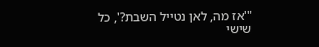"'אז מה, לאן נטייל השבת?', כל שישי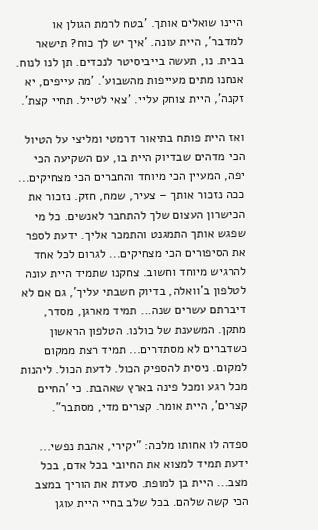היינו שואלים אותך. 'בטח לרמת הגולן או למדבר', היית עונה. 'איך יש לך כוח? תישאר בבית. נו, תעשה בייביסיטר לנכדים. תן לנו לנוח. אנחנו מתים מעייפות מהשבוע'. 'מה עייפים, יא זקנה', היית צוחק עליי. 'צאי לטייל. תחיי קצת'.

ואז היית פותח בתיאור דרמטי ומליצי על הטיול הכי מדהים שבדיוק היית בו, עם השקיעה הכי יפה, המעיין הכי מיוחד והחברים הכי מצחיקים... ככה נזכור אותך – צעיר, שמח, חזק. נזכור את הכישרון העצום שלך להתחבר לאנשים. כל מי שפגש אותך התמגנט והתמכר אליך. ידעת לספר את הסיפורים הכי מצחיקים... לגרום לכל אחד להרגיש מיוחד וחשוב. צחקנו שתמיד היית עונה לטלפון ב'וואלה, בדיוק חשבתי עליך', גם אם לא דיברתם עשרים שנה... תמיד מארגן, מסדר, מתקן. המשענת של כולנו. הטלפון הראשון כשדברים לא מסתדרים... תמיד רצת ממקום למקום. ניסית להספיק הכול. לדעת הכול. ליהנות מכל רגע ומכל פינה בארץ שאהבת. כי 'החיים קצרים', היית אומר. קצרים מדי, מסתבר".

ספדה לו אחותו מלכה: "יקירי, אהבת נפשי... ידעת תמיד למצוא את החיובי בכל אדם, בכל מצב... היית בן למופת. סעדת את הוריך במצב הכי קשה שלהם. בכל שלב בחיי היית עוגן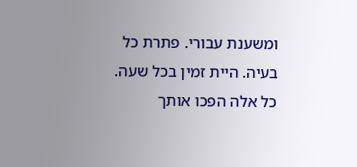ומשענת עבורי. פתרת כל בעיה. היית זמין בכל שעה. כל אלה הפכו אותך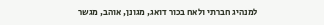למנהיג חברתי ולאח בכור דואג, מגונן, אוהב, מגשר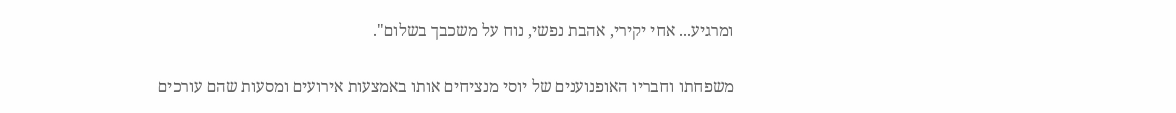ומרגיע... אחי יקירי, אהבת נפשי, נוח על משכבך בשלום".

משפחתו וחבריו האופנוענים של יוסי מנציחים אותו באמצעות אירועים ומסעות שהם עורכים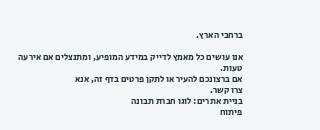ברחבי הארץ.

אנו עושים כל מאמץ לדייק במידע המופיע, ומתנצלים אם אירעה טעות.
אם ברצונכם להעיר או לתקן פרטים בדף זה, אנא
צרו קשר.
בניית אתרים: לוגו חברת תבונה
פיתוח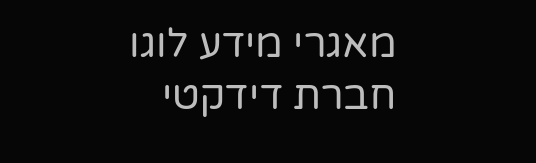מאגרי מידע לוגו חברת דידקטי